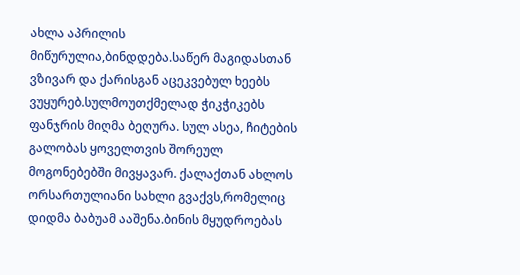ახლა აპრილის მიწურულია,ბინდდება.საწერ მაგიდასთან ვზივარ და ქარისგან აცეკვებულ ხეებს ვუყურებ.სულმოუთქმელად ჭიკჭიკებს ფანჯრის მიღმა ბეღურა. სულ ასეა, ჩიტების გალობას ყოველთვის შორეულ მოგონებებში მივყავარ. ქალაქთან ახლოს ორსართულიანი სახლი გვაქვს,რომელიც დიდმა ბაბუამ ააშენა.ბინის მყუდროებას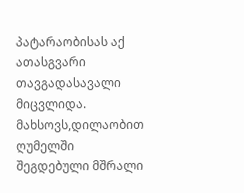პატარაობისას აქ ათასგვარი თავგადასავალი მიცვლიდა. მახსოვს,დილაობით ღუმელში შეგდებული მშრალი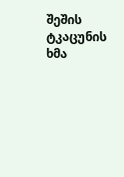შეშის ტკაცუნის ხმა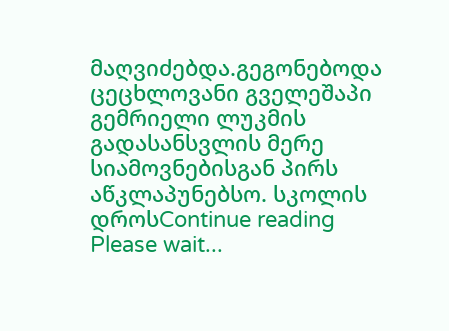მაღვიძებდა.გეგონებოდა ცეცხლოვანი გველეშაპი გემრიელი ლუკმის გადასანსვლის მერე სიამოვნებისგან პირს აწკლაპუნებსო. სკოლის დროსContinue reading
Please wait...